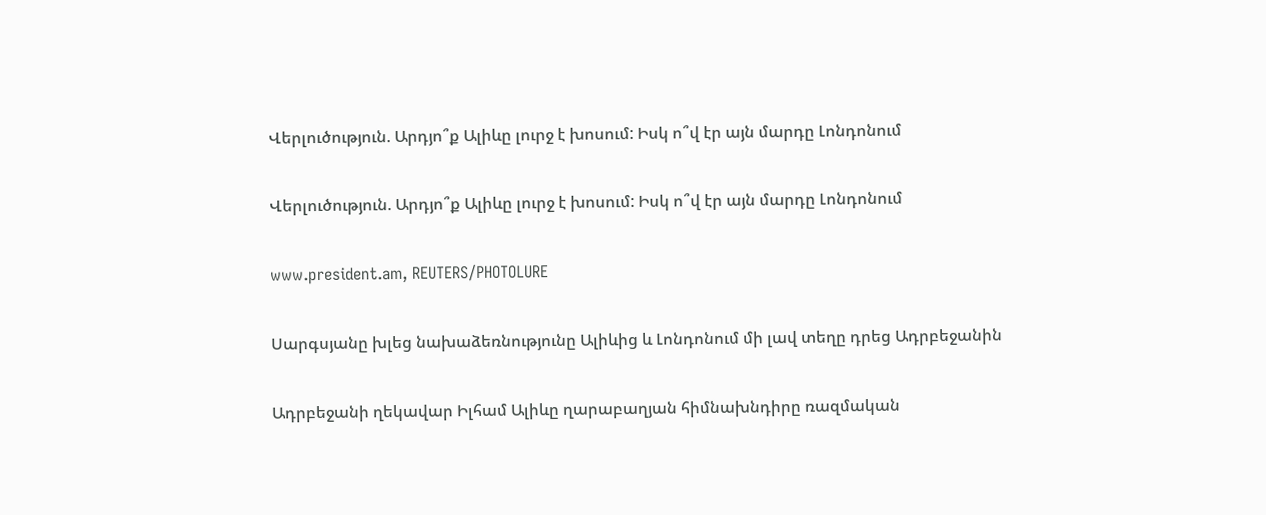Վերլուծություն. Արդյո՞ք Ալիևը լուրջ է խոսում: Իսկ ո՞վ էր այն մարդը Լոնդոնում

Վերլուծություն. Արդյո՞ք Ալիևը լուրջ է խոսում: Իսկ ո՞վ էր այն մարդը Լոնդոնում

www.president.am, REUTERS/PHOTOLURE

Սարգսյանը խլեց նախաձեռնությունը Ալիևից և Լոնդոնում մի լավ տեղը դրեց Ադրբեջանին

Ադրբեջանի ղեկավար Իլհամ Ալիևը ղարաբաղյան հիմնախնդիրը ռազմական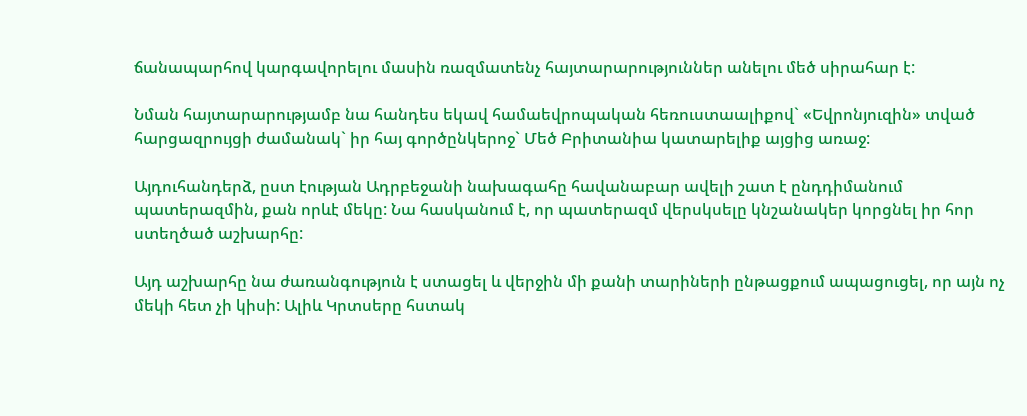ճանապարհով կարգավորելու մասին ռազմատենչ հայտարարություններ անելու մեծ սիրահար է:

Նման հայտարարությամբ նա հանդես եկավ համաեվրոպական հեռուստաալիքով` «Եվրոնյուզին» տված հարցազրույցի ժամանակ` իր հայ գործընկերոջ` Մեծ Բրիտանիա կատարելիք այցից առաջ:

Այդուհանդերձ, ըստ էության Ադրբեջանի նախագահը հավանաբար ավելի շատ է ընդդիմանում պատերազմին, քան որևէ մեկը: Նա հասկանում է, որ պատերազմ վերսկսելը կնշանակեր կորցնել իր հոր ստեղծած աշխարհը:

Այդ աշխարհը նա ժառանգություն է ստացել և վերջին մի քանի տարիների ընթացքում ապացուցել, որ այն ոչ մեկի հետ չի կիսի: Ալիև Կրտսերը հստակ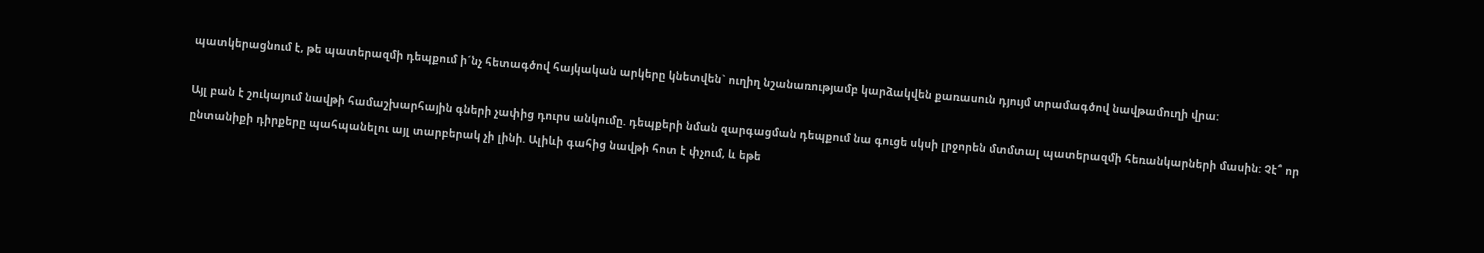պատկերացնում է, թե պատերազմի դեպքում ի´նչ հետագծով հայկական արկերը կնետվեն` ուղիղ նշանառությամբ կարձակվեն քառասուն դյույմ տրամագծով նավթամուղի վրա:

Այլ բան է շուկայում նավթի համաշխարհային գների չափից դուրս անկումը. դեպքերի նման զարգացման դեպքում նա գուցե սկսի լրջորեն մտմտալ պատերազմի հեռանկարների մասին: Չէ՞ որ ընտանիքի դիրքերը պահպանելու այլ տարբերակ չի լինի. Ալիևի գահից նավթի հոտ է փչում, և եթե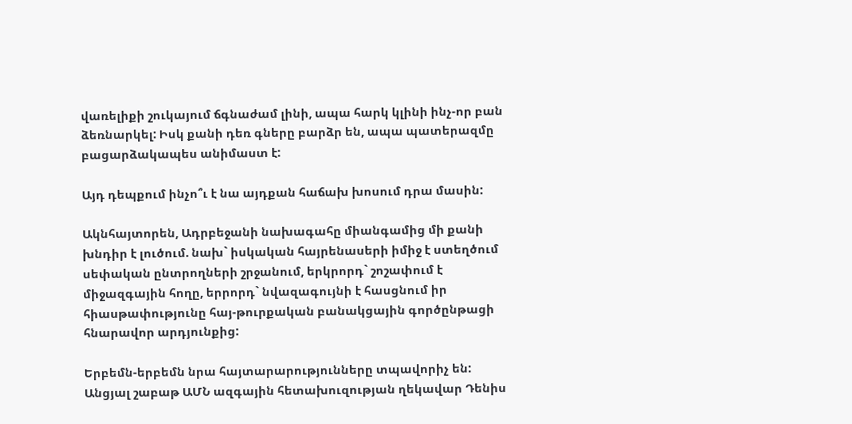վառելիքի շուկայում ճգնաժամ լինի, ապա հարկ կլինի ինչ-որ բան ձեռնարկել: Իսկ քանի դեռ գները բարձր են, ապա պատերազմը բացարձակապես անիմաստ է:

Այդ դեպքում ինչո՞ւ է նա այդքան հաճախ խոսում դրա մասին:

Ակնհայտորեն, Ադրբեջանի նախագահը միանգամից մի քանի խնդիր է լուծում. նախ` իսկական հայրենասերի իմիջ է ստեղծում սեփական ընտրողների շրջանում, երկրորդ` շոշափում է միջազգային հողը, երրորդ` նվազագույնի է հասցնում իր հիասթափությունը հայ-թուրքական բանակցային գործընթացի հնարավոր արդյունքից:

Երբեմն-երբեմն նրա հայտարարությունները տպավորիչ են: Անցյալ շաբաթ ԱՄՆ ազգային հետախուզության ղեկավար Դենիս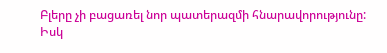Բլերը չի բացառել նոր պատերազմի հնարավորությունը: Իսկ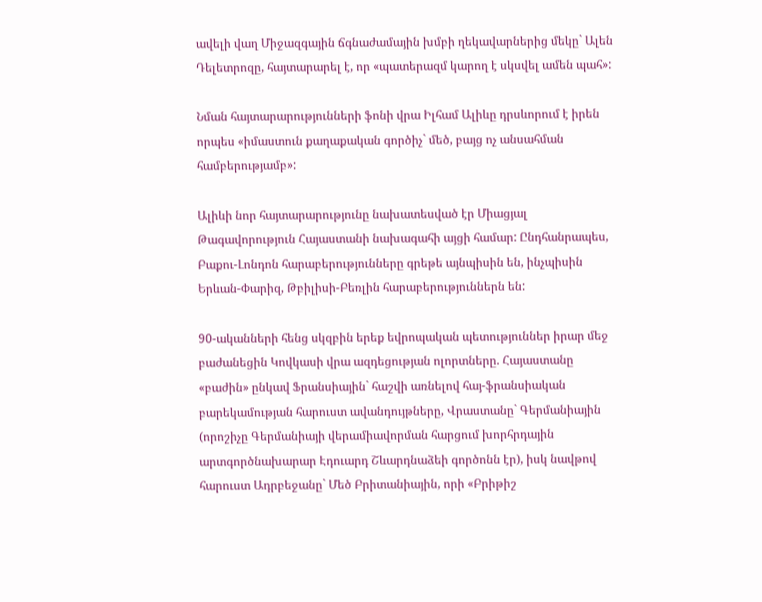ավելի վաղ Միջազգային ճգնաժամային խմբի ղեկավարներից մեկը` Ալեն Դելետրոզը, հայտարարել է, որ «պատերազմ կարող է սկսվել ամեն պահ»:

Նման հայտարարությունների ֆոնի վրա Իլհամ Ալիևը դրսևորում է իրեն որպես «իմաստուն քաղաքական գործիչ` մեծ, բայց ոչ անսահման համբերությամբ»:

Ալիևի նոր հայտարարությունը նախատեսված էր Միացյալ Թագավորություն Հայաստանի նախագահի այցի համար: Ընդհանրապես, Բաքու-Լոնդոն հարաբերությունները գրեթե այնպիսին են, ինչպիսին Երևան-Փարիզ, Թբիլիսի-Բեռլին հարաբերություններն են:

90-ականների հենց սկզբին երեք եվրոպական պետություններ իրար մեջ բաժանեցին Կովկասի վրա ազդեցության ոլորտները. Հայաստանը «բաժին» ընկավ Ֆրանսիային` հաշվի առնելով հայ-ֆրանսիական բարեկամության հարուստ ավանդույթները, Վրաստանը` Գերմանիային (որոշիչը Գերմանիայի վերամիավորման հարցում խորհրդային արտգործնախարար Էդուարդ Շևարդնաձեի գործոնն էր), իսկ նավթով հարուստ Ադրբեջանը` Մեծ Բրիտանիային, որի «Բրիթիշ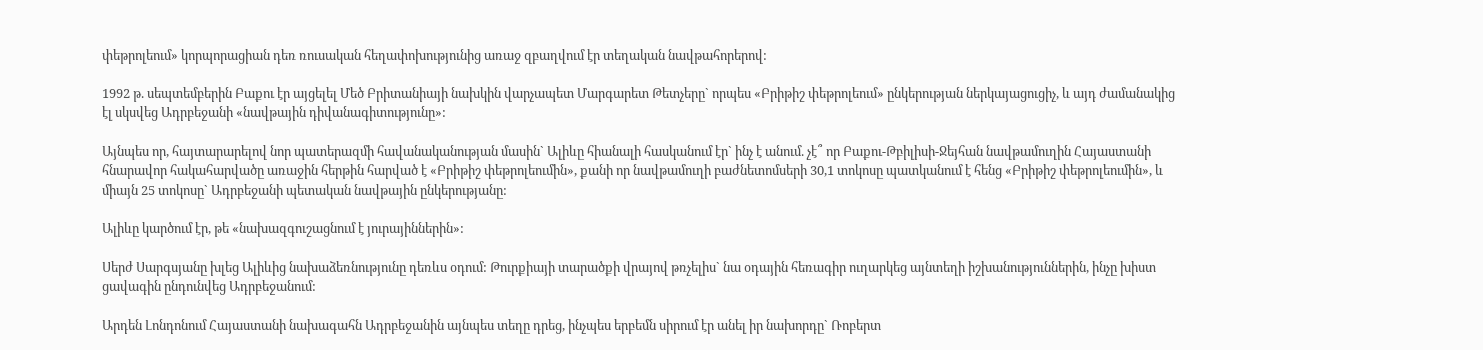փեթրոլեում» կորպորացիան դեռ ռուսական հեղափոխությունից առաջ զբաղվում էր տեղական նավթահորերով:

1992 թ. սեպտեմբերին Բաքու էր այցելել Մեծ Բրիտանիայի նախկին վարչապետ Մարգարետ Թետչերը` որպես «Բրիթիշ փեթրոլեում» ընկերության ներկայացուցիչ, և այդ ժամանակից էլ սկսվեց Ադրբեջանի «նավթային դիվանագիտությունը»:

Այնպես որ, հայտարարելով նոր պատերազմի հավանականության մասին` Ալիևը հիանալի հասկանում էր` ինչ է անում. չէ՞ որ Բաքու-Թբիլիսի-Ջեյհան նավթամուղին Հայաստանի հնարավոր հակահարվածը առաջին հերթին հարված է «Բրիթիշ փեթրոլեումին», քանի որ նավթամուղի բաժնետոմսերի 30,1 տոկոսը պատկանում է հենց «Բրիթիշ փեթրոլեումին», և միայն 25 տոկոսը` Ադրբեջանի պետական նավթային ընկերությանը:

Ալիևը կարծում էր, թե «նախազգուշացնում է յուրայիններին»:

Սերժ Սարգսյանը խլեց Ալիևից նախաձեռնությունը դեռևս օդում: Թուրքիայի տարածքի վրայով թռչելիս` նա օդային հեռագիր ուղարկեց այնտեղի իշխանություններին, ինչը խիստ ցավագին ընդունվեց Ադրբեջանում:

Արդեն Լոնդոնում Հայաստանի նախագահն Ադրբեջանին այնպես տեղը դրեց, ինչպես երբեմն սիրում էր անել իր նախորդը` Ռոբերտ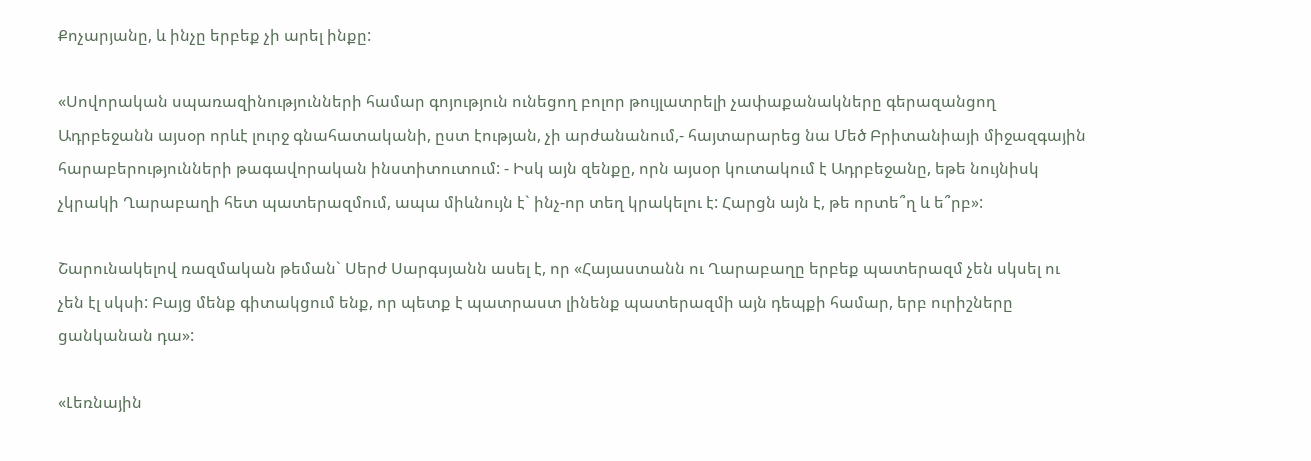Քոչարյանը, և ինչը երբեք չի արել ինքը:

«Սովորական սպառազինությունների համար գոյություն ունեցող բոլոր թույլատրելի չափաքանակները գերազանցող Ադրբեջանն այսօր որևէ լուրջ գնահատականի, ըստ էության, չի արժանանում,- հայտարարեց նա Մեծ Բրիտանիայի միջազգային հարաբերությունների թագավորական ինստիտուտում: - Իսկ այն զենքը, որն այսօր կուտակում է Ադրբեջանը, եթե նույնիսկ չկրակի Ղարաբաղի հետ պատերազմում, ապա միևնույն է` ինչ-որ տեղ կրակելու է: Հարցն այն է, թե որտե՞ղ և ե՞րբ»:

Շարունակելով ռազմական թեման` Սերժ Սարգսյանն ասել է, որ «Հայաստանն ու Ղարաբաղը երբեք պատերազմ չեն սկսել ու չեն էլ սկսի: Բայց մենք գիտակցում ենք, որ պետք է պատրաստ լինենք պատերազմի այն դեպքի համար, երբ ուրիշները ցանկանան դա»:

«Լեռնային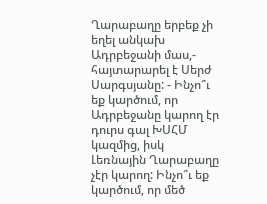Ղարաբաղը երբեք չի եղել անկախ Ադրբեջանի մաս,- հայտարարել է Սերժ Սարգսյանը: - Ինչո՞ւ եք կարծում, որ Ադրբեջանը կարող էր դուրս գալ ԽՍՀՄ կազմից, իսկ Լեռնային Ղարաբաղը չէր կարող: Ինչո՞ւ եք կարծում, որ մեծ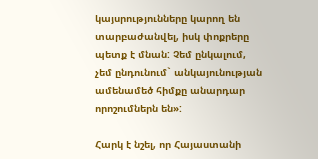կայսրությունները կարող են տարբաժանվել, իսկ փոքրերը պետք է մնան: Չեմ ընկալում, չեմ ընդունում` անկայունության ամենամեծ հիմքը անարդար որոշումներն են»:

Հարկ է նշել, որ Հայաստանի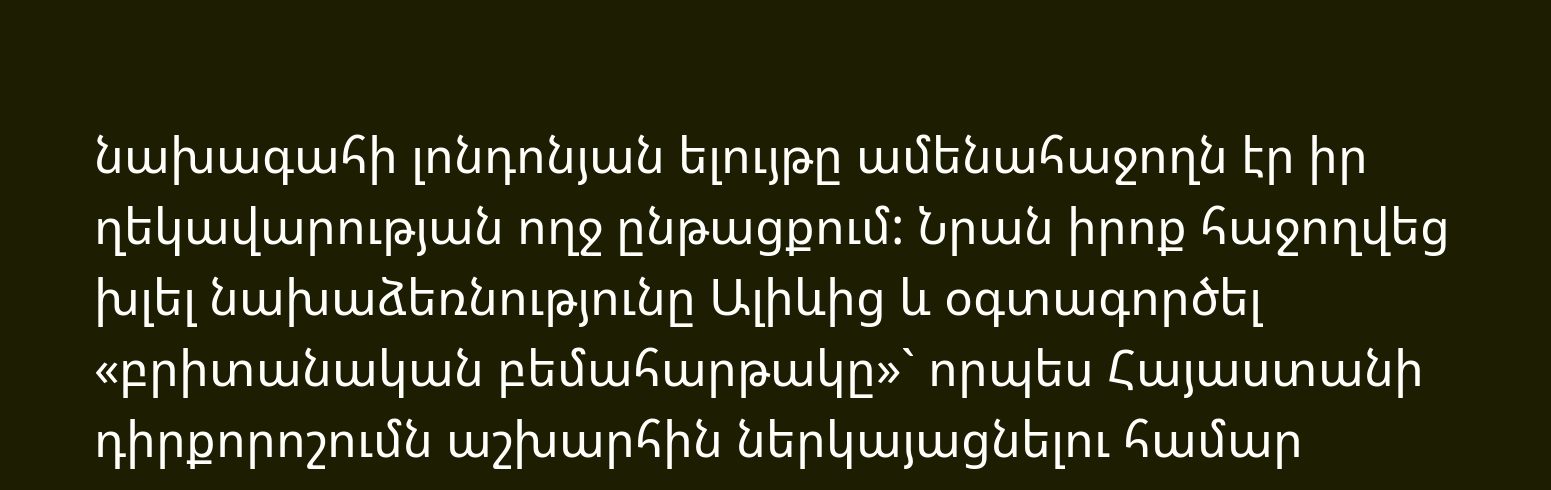նախագահի լոնդոնյան ելույթը ամենահաջողն էր իր ղեկավարության ողջ ընթացքում: Նրան իրոք հաջողվեց խլել նախաձեռնությունը Ալիևից և օգտագործել «բրիտանական բեմահարթակը»` որպես Հայաստանի դիրքորոշումն աշխարհին ներկայացնելու համար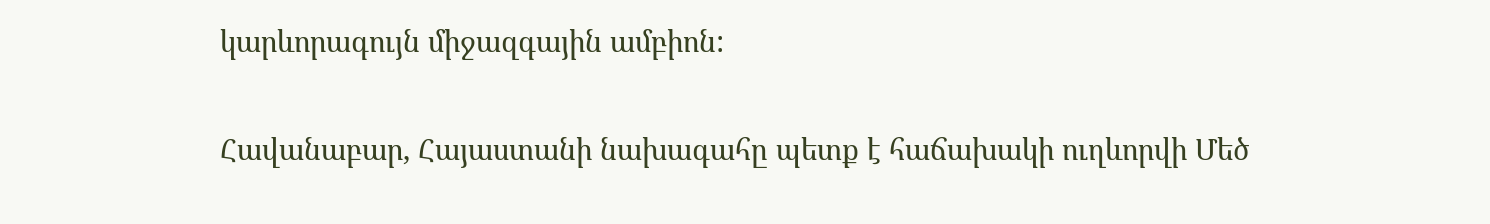կարևորագույն միջազգային ամբիոն:

Հավանաբար, Հայաստանի նախագահը պետք է հաճախակի ուղևորվի Մեծ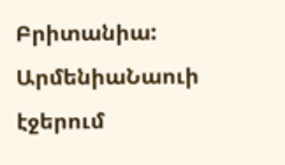Բրիտանիա:
ԱրմենիաՆաուի էջերում